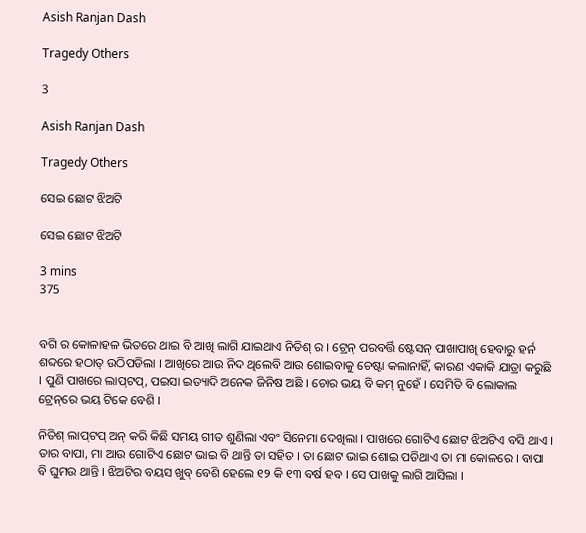Asish Ranjan Dash

Tragedy Others

3

Asish Ranjan Dash

Tragedy Others

ସେଇ ଛୋଟ ଝିଅଟି

ସେଇ ଛୋଟ ଝିଅଟି

3 mins
375


ବଗି ର କୋଳାହଳ ଭିତରେ ଥାଇ ବି ଆଖି ଲାଗି ଯାଇଥାଏ ନିତିଶ୍ ର । ଟ୍ରେନ୍ ପରବର୍ତ୍ତି ଷ୍ଟେସନ୍ ପାଖାପାଖି ହେବାରୁ ହର୍ନ ଶବ୍ଦରେ ହଠାତ୍ ଉଠିପଡିଲା । ଆଖିରେ ଆଉ ନିଦ ଥିଲେବି ଆଉ ଶୋଇବାକୁ ଚେଷ୍ଟା କଲାନାହିଁ, କାରଣ ଏକାକି ଯାତ୍ରା କରୁଛି । ପୁଣି ପାଖରେ ଲାପ୍‌ଟପ୍, ପଇସା ଇତ୍ୟାଦି ଅନେକ ଜିନିଷ ଅଛି । ଚୋର ଭୟ ବି କମ୍ ନୁହେଁ । ସେମିତି ବି ଲୋକାଲ ଟ୍ରେନ୍‌ରେ ଭୟ ଟିକେ ବେଶି ।

ନିତିଶ୍ ଲାପ୍‌ଟପ୍ ଅନ୍ କରି କିଛି ସମୟ ଗୀତ ଶୁଣିଲା ଏବଂ ସିନେମା ଦେଖିଲା । ପାଖରେ ଗୋଟିଏ ଛୋଟ ଝିଅଟିଏ ବସି ଥାଏ । ତାର ବାପା, ମା ଆଉ ଗୋଟିଏ ଛୋଟ ଭାଇ ବି ଥାନ୍ତି ତା ସହିତ । ତା ଛୋଟ ଭାଇ ଶୋଇ ପଡିଥାଏ ତା ମା କୋଳରେ । ବାପା ବି ଘୁମଉ ଥାନ୍ତି । ଝିଅଟିର ବୟସ ଖୁବ୍ ବେଶି ହେଲେ ୧୨ କି ୧୩ ବର୍ଷ ହବ । ସେ ପାଖକୁ ଲାଗି ଆସିଲା ।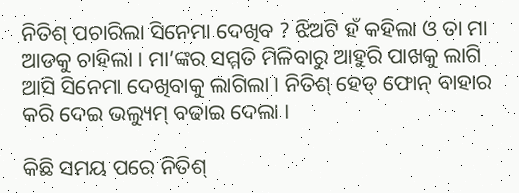ନିତିଶ୍ ପଚାରିଲା ସିନେମା ଦେଖିବ ? ଝିଅଟି ହଁ କହିଲା ଓ ତା ମା ଆଡକୁ ଚାହିଲା । ମା’ଙ୍କର ସମ୍ମତି ମିଳିବାରୁ ଆହୁରି ପାଖକୁ ଲାଗି ଆସି ସିନେମା ଦେଖିବାକୁ ଲାଗିଲା । ନିତିଶ୍ ହେଡ୍ ଫୋନ୍ ବାହାର କରି ଦେଇ ଭଲ୍ୟୁମ୍ ବଢାଇ ଦେଲା ।

କିଛି ସମୟ ପରେ ନିତିଶ୍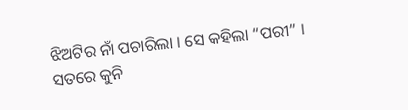ଝିଅଟିର ନାଁ ପଚାରିଲା । ସେ କହିଲା “ପରୀ” । ସତରେ କୁନି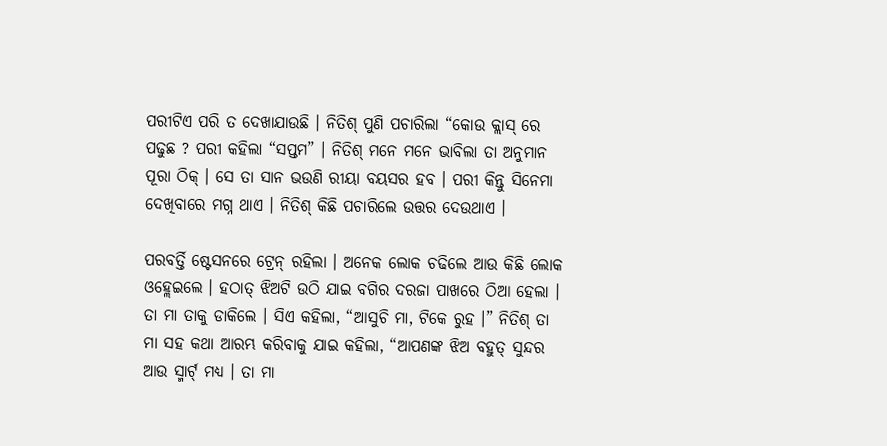ପରୀଟିଏ ପରି ତ ଦେଖାଯାଉଛି । ନିତିଶ୍ ପୁଣି ପଚାରିଲା “କୋଉ କ୍ଲାସ୍ ରେ ପଢୁଛ ? ପରୀ କହିଲା “ସପ୍ତମ” । ନିତିଶ୍ ମନେ ମନେ ଭାବିଲା ତା ଅନୁମାନ ପୂରା ଠିକ୍ । ସେ ତା ସାନ ଭଉଣି ରୀୟା ବୟସର ହବ । ପରୀ କିନ୍ତୁ ସିନେମା ଦେଖିବାରେ ମଗ୍ନ ଥାଏ । ନିତିଶ୍ କିଛି ପଚାରିଲେ ଉତ୍ତର ଦେଉଥାଏ ।

ପରବର୍ତ୍ତି ଷ୍ଟେସନରେ ଟ୍ରେନ୍ ରହିଲା । ଅନେକ ଲୋକ ଚଢିଲେ ଆଉ କିଛି ଲୋକ ଓହ୍ଲେଇଲେ । ହଠାତ୍ ଝିଅଟି ଉଠି ଯାଇ ବଗିର ଦରଜା ପାଖରେ ଠିଆ ହେଲା । ତା ମା ତାକୁ ଡାକିଲେ । ସିଏ କହିଲା, “ଆସୁଚି ମା, ଟିକେ ରୁହ ।” ନିତିଶ୍ ତା ମା ସହ କଥା ଆରମ୍ଭ କରିବାକୁ ଯାଇ କହିଲା, “ଆପଣଙ୍କ ଝିଅ ବହୁତ୍ ସୁନ୍ଦର ଆଉ ସ୍ମାର୍ଟ୍ ମଧ୍ୟ । ତା ମା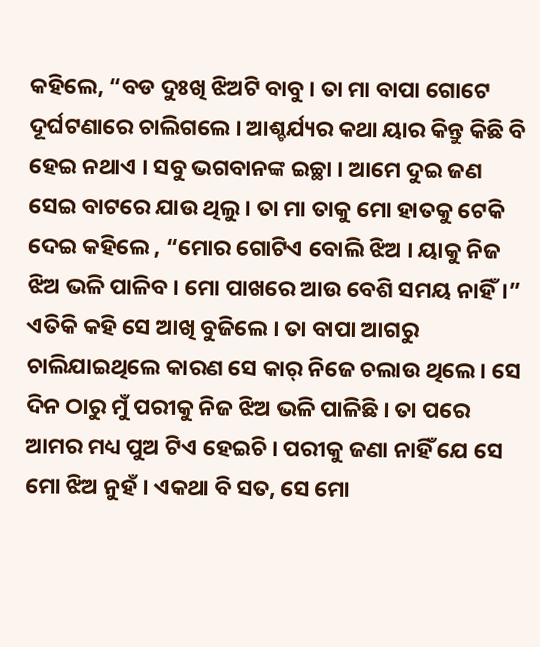କହିଲେ, “ବଡ ଦୁଃଖି ଝିଅଟି ବାବୁ । ତା ମା ବାପା ଗୋଟେ ଦୂର୍ଘଟଣାରେ ଚାଲିଗଲେ । ଆଶ୍ଚର୍ଯ୍ୟର କଥା ୟାର କିନ୍ତୁ କିଛି ବି ହେଇ ନଥାଏ । ସବୁ ଭଗବାନଙ୍କ ଇଚ୍ଛା । ଆମେ ଦୁଇ ଜଣ ସେଇ ବାଟରେ ଯାଉ ଥିଲୁ । ତା ମା ତାକୁ ମୋ ହାତକୁ ଟେକି ଦେଇ କହିଲେ , “ମୋର ଗୋଟିଏ ବୋଲି ଝିଅ । ୟାକୁ ନିଜ ଝିଅ ଭଳି ପାଳିବ । ମୋ ପାଖରେ ଆଉ ବେଶି ସମୟ ନାହିଁ।” ଏତିକି କହି ସେ ଆଖି ବୁଜିଲେ । ତା ବାପା ଆଗରୁ ଚାଲିଯାଇଥିଲେ କାରଣ ସେ କାର୍ ନିଜେ ଚଲାଉ ଥିଲେ । ସେ ଦିନ ଠାରୁ ମୁଁ ପରୀକୁ ନିଜ ଝିଅ ଭଳି ପାଳିଛି । ତା ପରେ ଆମର ମଧ୍ୟ ପୁଅ ଟିଏ ହେଇଚି । ପରୀକୁ ଜଣା ନାହିଁ ଯେ ସେ ମୋ ଝିଅ ନୁହଁ । ଏକଥା ବି ସତ, ସେ ମୋ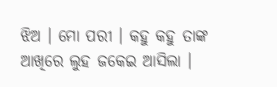ଝିଅ । ମୋ ପରୀ । କହୁ କହୁ ତାଙ୍କ ଆଖିରେ ଲୁହ ଜକେଇ ଆସିଲା ।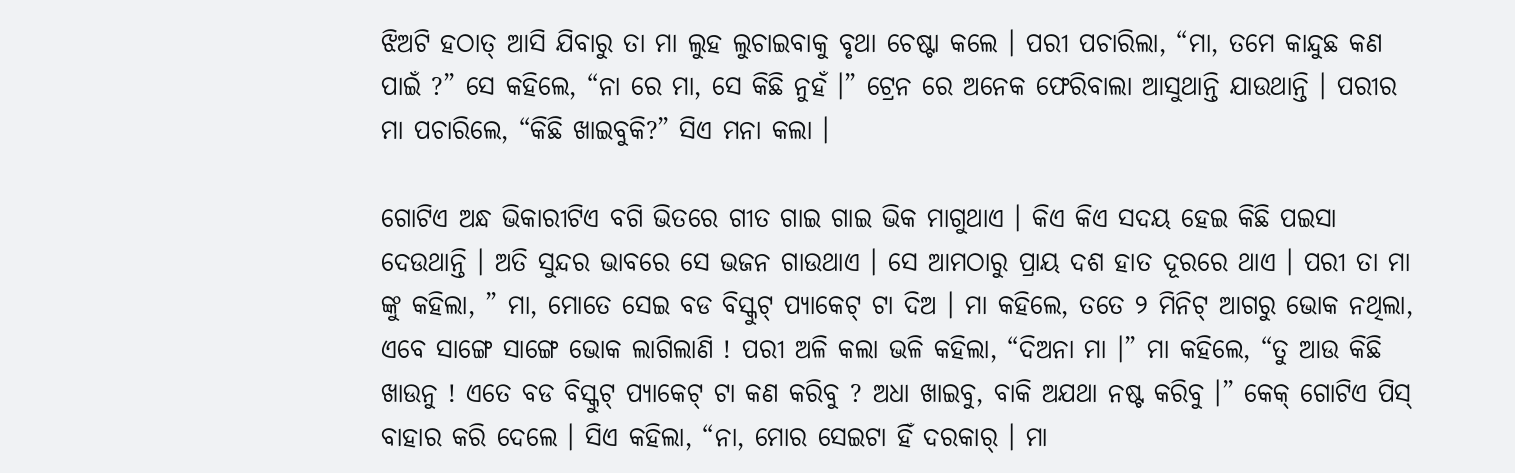ଝିଅଟି ହଠାତ୍ ଆସି ଯିବାରୁ ତା ମା ଲୁହ ଲୁଚାଇବାକୁ ବୃଥା ଚେଷ୍ଟା କଲେ । ପରୀ ପଚାରିଲା, “ମା, ତମେ କାନ୍ଦୁଛ କଣ ପାଇଁ ?” ସେ କହିଲେ, “ନା ରେ ମା, ସେ କିଛି ନୁହଁ ।” ଟ୍ରେନ ରେ ଅନେକ ଫେରିବାଲା ଆସୁଥାନ୍ତି ଯାଉଥାନ୍ତି । ପରୀର ମା ପଚାରିଲେ, “କିଛି ଖାଇବୁକି?” ସିଏ ମନା କଲା ।

ଗୋଟିଏ ଅନ୍ଧ ଭିକାରୀଟିଏ ବଗି ଭିତରେ ଗୀତ ଗାଇ ଗାଇ ଭିକ ମାଗୁଥାଏ । କିଏ କିଏ ସଦୟ ହେଇ କିଛି ପଇସା ଦେଉଥାନ୍ତି । ଅତି ସୁନ୍ଦର ଭାବରେ ସେ ଭଜନ ଗାଉଥାଏ । ସେ ଆମଠାରୁ ପ୍ରାୟ ଦଶ ହାତ ଦୂରରେ ଥାଏ । ପରୀ ତା ମା ଙ୍କୁ କହିଲା, ” ମା, ମୋତେ ସେଇ ବଡ ବିସ୍କୁଟ୍ ପ୍ୟାକେଟ୍ ଟା ଦିଅ । ମା କହିଲେ, ତତେ ୨ ମିନିଟ୍ ଆଗରୁ ଭୋକ ନଥିଲା, ଏବେ ସାଙ୍ଗେ ସାଙ୍ଗେ ଭୋକ ଲାଗିଲାଣି ! ପରୀ ଅଳି କଲା ଭଳି କହିଲା, “ଦିଅନା ମା ।” ମା କହିଲେ, “ତୁ ଆଉ କିଛି ଖାଉନୁ ! ଏତେ ବଡ ବିସ୍କୁଟ୍ ପ୍ୟାକେଟ୍ ଟା କଣ କରିବୁ ? ଅଧା ଖାଇବୁ, ବାକି ଅଯଥା ନଷ୍ଟ କରିବୁ ।” କେକ୍ ଗୋଟିଏ ପିସ୍ ବାହାର କରି ଦେଲେ । ସିଏ କହିଲା, “ନା, ମୋର ସେଇଟା ହିଁ ଦରକାର୍ । ମା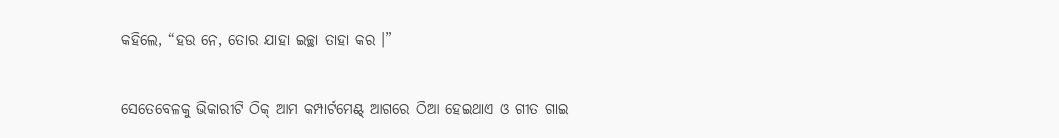କହିଲେ, “ହଉ ନେ, ତୋର ଯାହା ଇଚ୍ଛା ତାହା କର ।”

ସେତେବେଳକୁ ଭିକାରୀଟି ଠିକ୍ ଆମ କମ୍ପାର୍ଟମେଣ୍ଟ୍‌ ଆଗରେ ଠିଆ ହେଇଥାଏ ଓ ଗୀତ ଗାଇ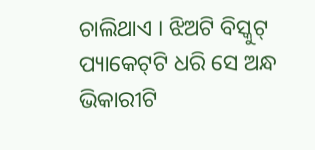ଚାଲିଥାଏ । ଝିଅଟି ବିସ୍କୁଟ୍ ପ୍ୟାକେଟ୍‌ଟି ଧରି ସେ ଅନ୍ଧ ଭିକାରୀଟି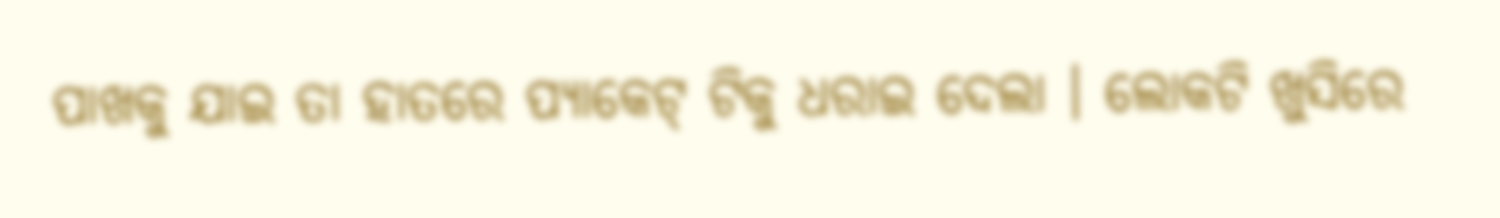ପାଖକୁ ଯାଇ ତା ହାତରେ ପ୍ୟାକେଟ୍ ଟିକୁ ଧରାଇ ଦେଲା । ଲୋକଟି ଖୁସିରେ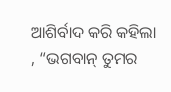ଆଶିର୍ବାଦ କରି କହିଲା , “ଭଗବାନ୍ ତୁମର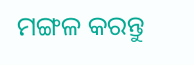ମଙ୍ଗଳ କରନ୍ତୁ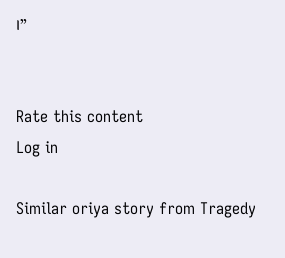।”


Rate this content
Log in

Similar oriya story from Tragedy